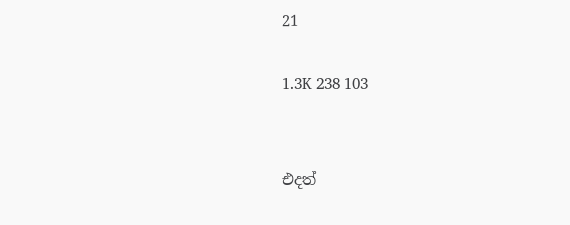21

1.3K 238 103


එදත්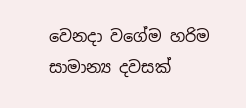වෙනදා වගේම හරිම සාමාන්‍ය දවසක්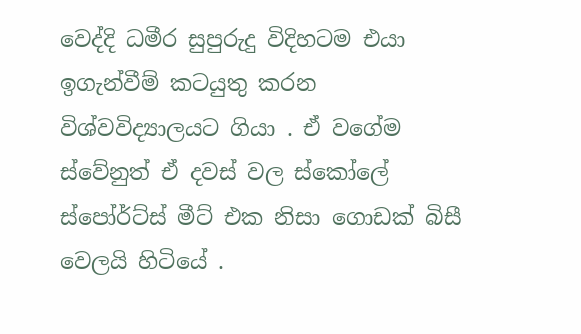වෙද්දි ධමීර සුපුරුදු විදිහටම එයා ඉගැන්වීම් කටයුතු කරන විශ්වවිද්‍යාලයට ගියා . ඒ වගේම ස්වේනුත් ඒ දවස් වල ස්කෝලේ ස්පෝර්ට්ස් මීට් එක නිසා ගොඩක් බිසී වෙලයි හිටියේ .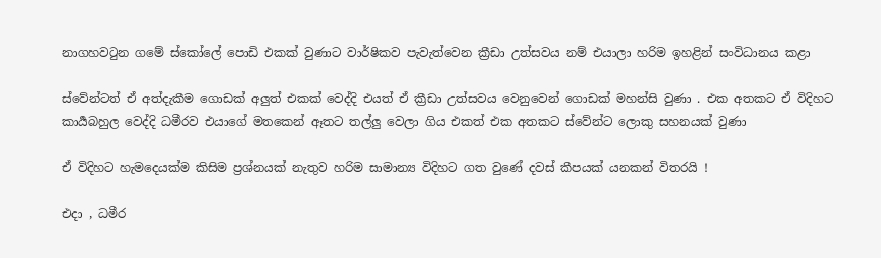නාගහවටුන ගමේ ස්කෝලේ පොඩි එකක් වුණාට වාර්ෂිකව පැවැත්වෙන ක්‍රීඩා උත්සවය නම් එයාලා හරිම ඉහළින් සංවිධානය කළා

ස්වේන්ටත් ඒ අත්දැකීම ගොඩක් අලුත් එකක් වෙද්දි එයත් ඒ ක්‍රීඩා උත්සවය වෙනුවෙන් ගොඩක් මහන්සි වුණා . එක අතකට ඒ විදිහට කාර්‍යබහුල වෙද්දි ධමීරව එයාගේ මතකෙන් ඈතට තල්ලු වෙලා ගිය එකත් එක අතකට ස්වේන්ට ලොකු සහනයක් වුණා

ඒ විදිහට හැමදෙයක්ම කිසිම ප්‍රශ්නයක් නැතුව හරිම සාමාන්‍ය විදිහට ගත වුණේ දවස් කීපයක් යනකන් විතරයි !

එදා , ධමීර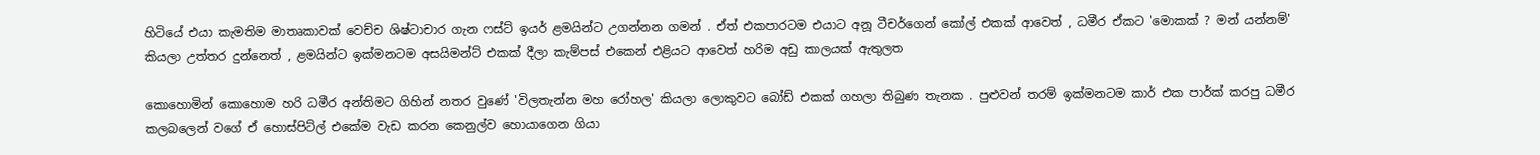හිටියේ එයා කැමතිම මාතෘකාවක් වෙච්ච ශිෂ්ටාචාර ගැන ෆස්ට් ඉයර් ළමයින්ට උගන්නන ගමන් . ඒත් එකපාරටම එයාට අනූ ටීචර්ගෙන් කෝල් එකක් ආවෙත් , ධමීර ඒකට 'මොකක් ? මන් යන්නම්' කියලා උත්තර දුන්නෙත් , ළමයින්ට ඉක්මනටම අසයිමන්ට් එකක් දීලා කැම්පස් එකෙන් එළියට ආවෙත් හරිම අඩු කාලයක් ඇතුලත

කොහොමින් කොහොම හරි ධමීර අන්තිමට ගිහින් නතර වුණේ 'විලතැන්න මහ රෝහල' කියලා ලොකුවට බෝඩ් එකක් ගහලා තිබුණ තැනක . පුළුවන් තරම් ඉක්මනටම කාර් එක පාර්ක් කරපු ධමීර කලබලෙන් වගේ ඒ හොස්පිට්ල් එකේම වැඩ කරන කෙනුල්ව හොයාගෙන ගියා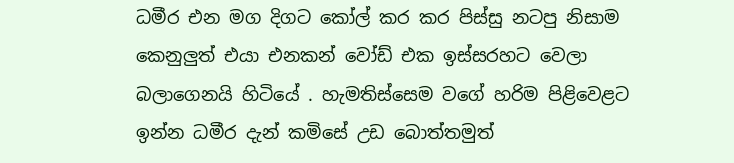ධමීර එන මග දිගට කෝල් කර කර පිස්සු නටපු නිසාම කෙනුලුත් එයා එනකන් වෝඩ් එක ඉස්සරහට වෙලා බලාගෙනයි හිටියේ . හැමතිස්සෙම වගේ හරිම පිළිවෙළට ඉන්න ධමීර දැන් කමිසේ උඩ බොත්තමුත්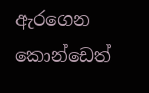ඇරගෙන කොන්ඩෙත්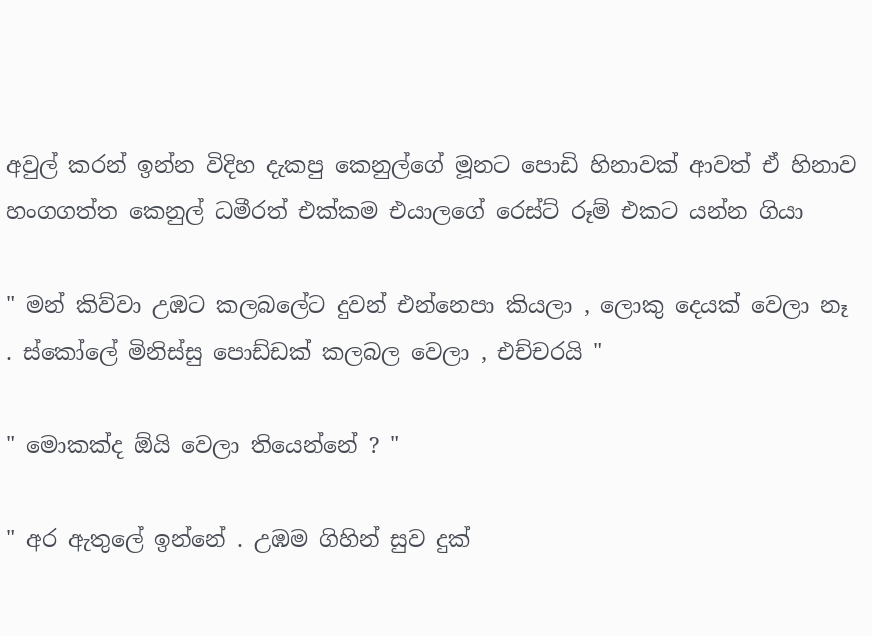අවුල් කරන් ඉන්න විදිහ දැකපු කෙනුල්ගේ මූනට පොඩි හිනාවක් ආවත් ඒ හිනාව හංගගත්ත කෙනුල් ධමීරත් එක්කම එයාලගේ රෙස්ට් රූම් එකට යන්න ගියා

" මන් කිව්වා උඹට කලබලේට දුවන් එන්නෙපා කියලා , ලොකු දෙයක් වෙලා නෑ . ස්කෝලේ මිනිස්සු පොඩ්ඩක් කලබල වෙලා , එච්චරයි "

" මොකක්ද ඕයි වෙලා තියෙන්නේ ? "

" අර ඇතුලේ ඉන්නේ . උඹම ගිහින් සුව දුක්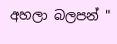අහලා බලපන් "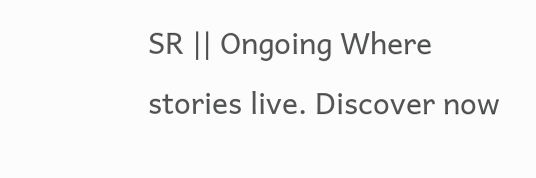SR || Ongoing Where stories live. Discover now